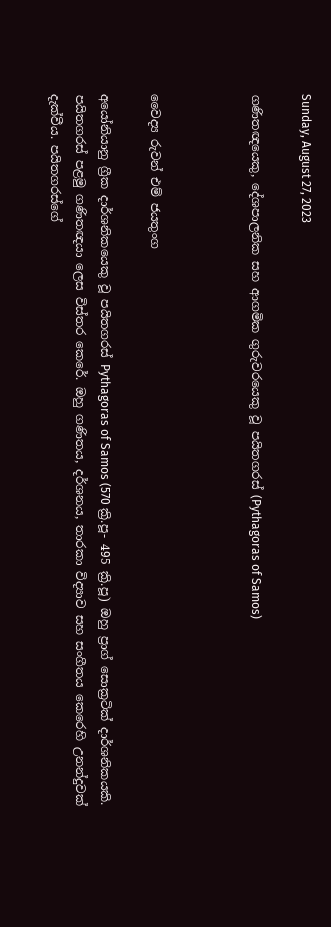Sunday, August 27, 2023

ගණිතඥයෙකු, දේශපාලනික සහ ආගමික ගුරුවරයෙකු වූ පයිතගරස් (Pythagoras of Samos)



වෛද්‍ය රුවන් එම් ජයතුංග

අයෝනියානු ග්‍රීක දාර්ශනිකයෙකු වූ පයිතගරස් Pythagoras of Samos (570 ක්‍රි.පූ- 495 ක්‍රි.පූ) ඔහු ප්‍රාග් සොක්‍රටික් දාර්ශනිකයකි. පයිතගරස් පළමු ගණිතඥයා ලෙස විස්තර කෙරේ. ඔහු ගණිතය, දර්ශනය, තාරකා විද්‍යාව සහ සංගීතය කෙරෙහි උනන්දුවක් දැක්වීය. පයිතගරස්ගේ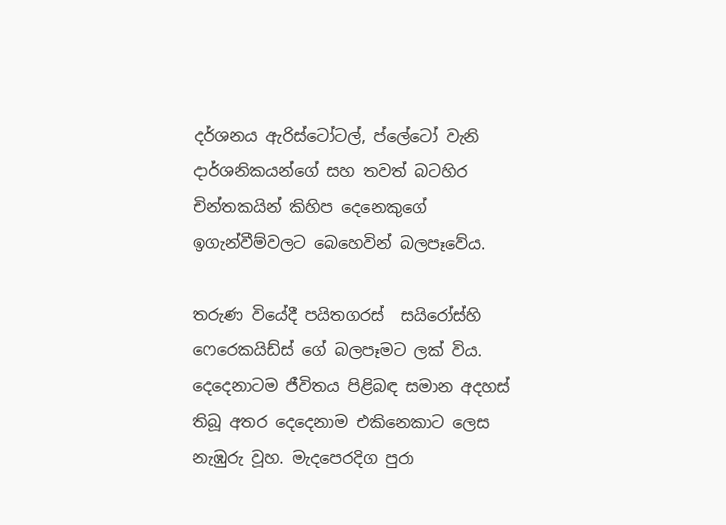දර්ශනය ඇරිස්ටෝටල්, ප්ලේටෝ වැනි දාර්ශනිකයන්ගේ සහ තවත් බටහිර චින්තකයින් කිහිප දෙනෙකුගේ ඉගැන්වීම්වලට බෙහෙවින් බලපෑවේය.

තරුණ වියේදී පයිතගරස්  සයිරෝස්හි ෆෙරෙකයිඩ්ස් ගේ බලපෑමට ලක් විය. දෙදෙනාටම ජීවිතය පිළිබඳ සමාන අදහස් තිබූ අතර දෙදෙනාම එකිනෙකාට ලෙස නැඹුරු වූහ. මැදපෙරදිග පුරා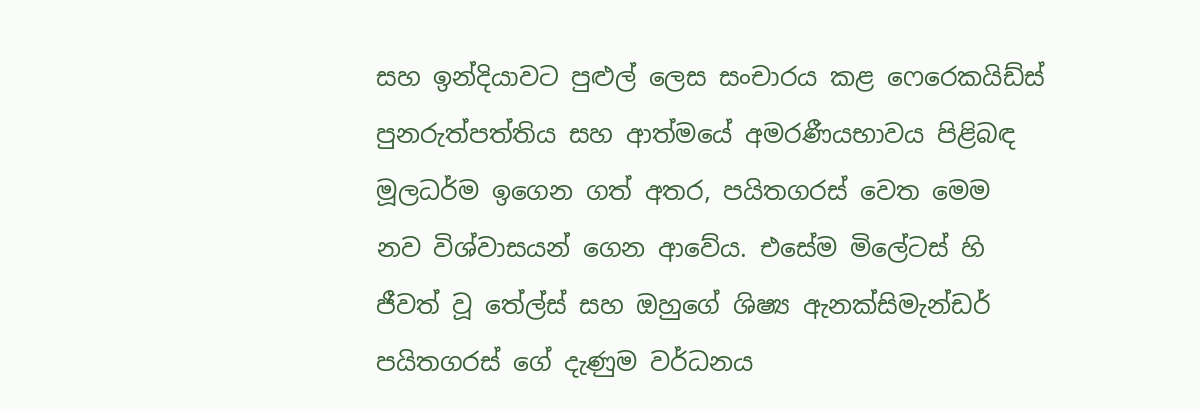සහ ඉන්දියාවට පුළුල් ලෙස සංචාරය කළ ෆෙරෙකයිඩ්ස් පුනරුත්පත්තිය සහ ආත්මයේ අමරණීයභාවය පිළිබඳ මූලධර්ම ඉගෙන ගත් අතර, පයිතගරස් වෙත මෙම නව විශ්වාසයන් ගෙන ආවේය. එසේම මිලේටස් හි ජීවත් වූ තේල්ස් සහ ඔහුගේ ශිෂ්‍ය ඇනක්සිමැන්ඩර් පයිතගරස් ගේ දැණුම වර්ධනය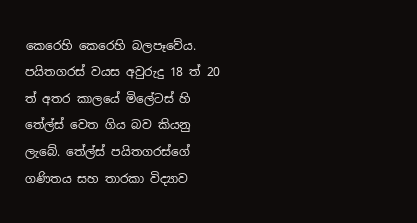කෙරෙහි කෙරෙහි බලපෑවේය. පයිතගරස් වයස අවුරුදු 18 ත් 20 ත් අතර කාලයේ මිලේටස් හි තේල්ස් වෙත ගිය බව කියනු ලැබේ. තේල්ස් පයිතගරස්ගේ ගණිතය සහ තාරකා විද්‍යාව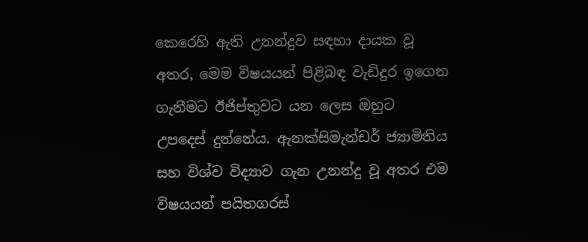කෙරෙහි ඇති උනන්දුව සඳහා දායක වූ අතර, මෙම විෂයයන් පිළිබඳ වැඩිදුර ඉගෙන ගැනීමට ඊජිප්තුවට යන ලෙස ඔහුට උපදෙස් දුන්නේය. ඇනක්සිමැන්ඩර් ජ්‍යාමිතිය සහ විශ්ව විද්‍යාව ගැන උනන්දු වූ අතර එම විෂයයන් පයිතගරස්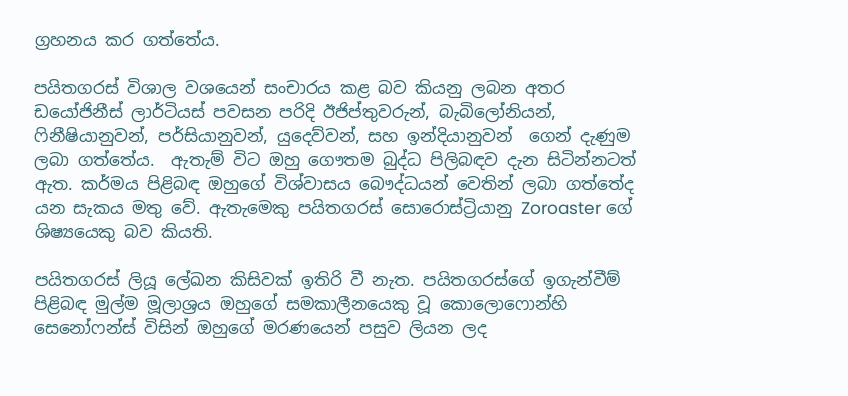ග්‍රහනය කර ගත්තේය.

පයිතගරස් විශාල වශයෙන් සංචාරය කළ බව කියනු ලබන අතර ඩයෝජිනීස් ලාර්ටියස් පවසන පරිදි ඊජිප්තුවරුන්, බැබිලෝනියන්, ෆිනීෂියානුවන්, පර්සියානුවන්, යුදෙව්වන්, සහ ඉන්දියානුවන්  ගෙන් දැණුම ලබා ගත්තේය.  ඇතැම් විට ඔහු ගෞතම බුද්ධ පිලිබඳව දැන සිටින්නටත් ඇත. කර්මය පිළිබඳ ඔහුගේ විශ්වාසය බෞද්ධයන් වෙතින් ලබා ගත්තේද යන සැකය මතු වේ. ඇතැමෙකු පයිතගරස් සොරොස්ට්‍රියානු Zoroaster ගේ ශිෂ්‍යයෙකු බව කියති.

පයිතගරස් ලියූ ලේඛන කිසිවක් ඉතිරි වී නැත. පයිතගරස්ගේ ඉගැන්වීම් පිළිබඳ මුල්ම මූලාශ්‍රය ඔහුගේ සමකාලීනයෙකු වූ කොලොෆොන්හි සෙනෝෆන්ස් විසින් ඔහුගේ මරණයෙන් පසුව ලියන ලද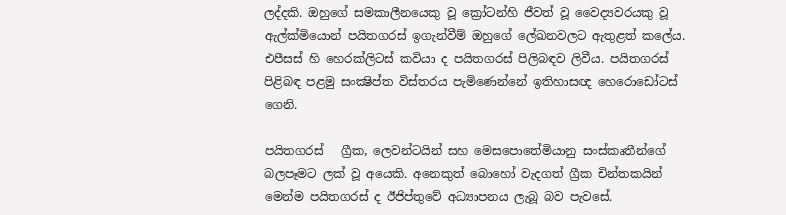ලද්දකි. ඔහුගේ සමකාලීනයෙකු වූ ක්‍රෝටන්හි ජීවත් වූ වෛද්‍යවරයකු වූ ඇල්ක්මියොන් පයිතගරස් ඉගැන්වීම් ඔහුගේ ලේඛනවලට ඇතුළත් කලේය. එපීසස් හි හෙරක්ලිටස් කවියා ද පයිතගරස් පිලිබඳව ලිවීය. පයිතගරස් පිළිබඳ පළමු සංක්‍ෂිප්ත විස්තරය පැමිණෙන්නේ ඉතිහාසඥ හෙරොඩෝටස් ගෙනි.

පයිතගරස්   ග්‍රීක, ලෙවන්ටයින් සහ මෙසපොතේමියානු සංස්කෘතීන්ගේ බලපෑමට ලක් වූ අයෙකි. අනෙකුත් බොහෝ වැදගත් ග්‍රීක චින්තකයින් මෙන්ම පයිතගරස් ද ඊජිප්තුවේ අධ්‍යාපනය ලැබූ බව පැවසේ.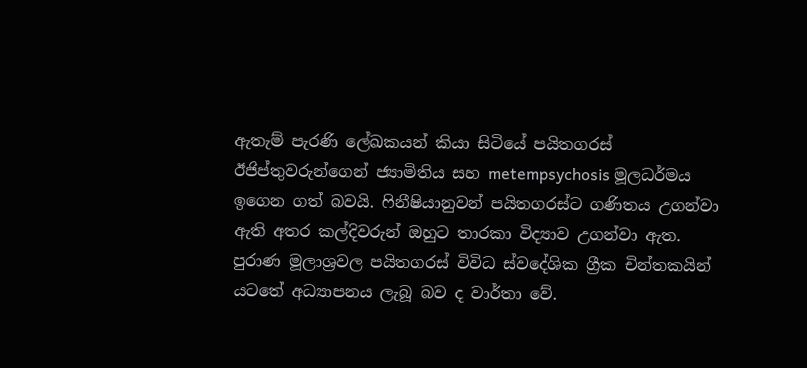ඇතැම් පැරණි ලේඛකයන් කියා සිටියේ පයිතගරස් ඊජිප්තුවරුන්ගෙන් ජ්‍යාමිතිය සහ metempsychosis මූලධර්මය ඉගෙන ගත් බවයි. ෆිනීෂියානුවන් පයිතගරස්ට ගණිතය උගන්වා ඇති අතර කල්දිවරුන් ඔහුට තාරකා විද්‍යාව උගන්වා ඇත.  පුරාණ මූලාශ්‍රවල පයිතගරස් විවිධ ස්වදේශික ග්‍රීක චින්තකයින් යටතේ අධ්‍යාපනය ලැබූ බව ද වාර්තා වේ.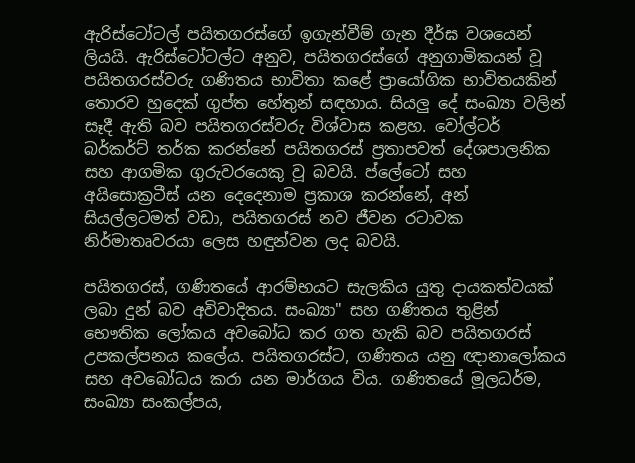ඇරිස්ටෝටල් පයිතගරස්ගේ ඉගැන්වීම් ගැන දීර්ඝ වශයෙන් ලියයි. ඇරිස්ටෝටල්ට අනුව, පයිතගරස්ගේ අනුගාමිකයන් වූ පයිතගරස්වරු ගණිතය භාවිතා කළේ ප්‍රායෝගික භාවිතයකින් තොරව හුදෙක් ගුප්ත හේතුන් සඳහාය. සියලු දේ සංඛ්‍යා වලින් සෑදී ඇති බව පයිතගරස්වරු විශ්වාස කළහ. වෝල්ටර් බර්කර්ට් තර්ක කරන්නේ පයිතගරස් ප්‍රතාපවත් දේශපාලනික සහ ආගමික ගුරුවරයෙකු වූ බවයි. ප්ලේටෝ සහ අයිසොක්‍රටීස් යන දෙදෙනාම ප්‍රකාශ කරන්නේ, අන් සියල්ලටමත් වඩා, පයිතගරස් නව ජීවන රටාවක නිර්මාතෘවරයා ලෙස හඳුන්වන ලද බවයි.

පයිතගරස්, ගණිතයේ ආරම්භයට සැලකිය යුතු දායකත්වයක් ලබා දුන් බව අවිවාදිතය. සංඛ්‍යා" සහ ගණිතය තුළින් භෞතික ලෝකය අවබෝධ කර ගත හැකි බව පයිතගරස් උපකල්පනය කලේය. පයිතගරස්ට, ගණිතය යනු ඥානාලෝකය සහ අවබෝධය කරා යන මාර්ගය විය. ගණිතයේ මූලධර්ම, සංඛ්‍යා සංකල්පය,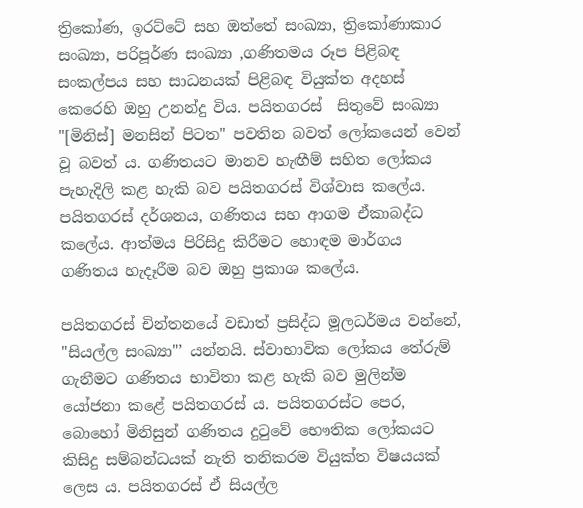ත්‍රිකෝණ, ඉරට්ටේ සහ ඔත්තේ සංඛ්‍යා, ත්‍රිකෝණාකාර සංඛ්‍යා, පරිපූර්ණ සංඛ්‍යා ,ගණිතමය රූප පිළිබඳ සංකල්පය සහ සාධනයක් පිළිබඳ වියුක්ත අදහස් කෙරෙහි ඔහු උනන්දු විය. පයිතගරස්  සිතුවේ සංඛ්‍යා "[මිනිස්] මනසින් පිටත" පවතින බවත් ලෝකයෙන් වෙන් වූ බවත්‍ ය. ගණිතයට මානව හැඟීම් සහිත ලෝකය පැහැදිලි කළ හැකි බව පයිතගරස් විශ්වාස කලේය. පයිතගරස් දර්ශනය, ගණිතය සහ ආගම ඒකාබද්ධ කලේය. ආත්මය පිරිසිදු කිරීමට හොඳම මාර්ගය ගණිතය හැදෑරීම බව ඔහු ප්‍රකාශ කලේය.

පයිතගරස් චින්තනයේ වඩාත් ප්‍රසිද්ධ මූලධර්මය වන්නේ, "සියල්ල සංඛ්‍යා"’ යන්නයි. ස්වාභාවික ලෝකය තේරුම් ගැනීමට ගණිතය භාවිතා කළ හැකි බව මුලින්ම යෝජනා කළේ පයිතගරස් ය. පයිතගරස්ට පෙර, බොහෝ මිනිසුන් ගණිතය දුටුවේ භෞතික ලෝකයට කිසිදු සම්බන්ධයක් නැති තනිකරම වියුක්ත විෂයයක් ලෙස ය. පයිතගරස් ඒ සියල්ල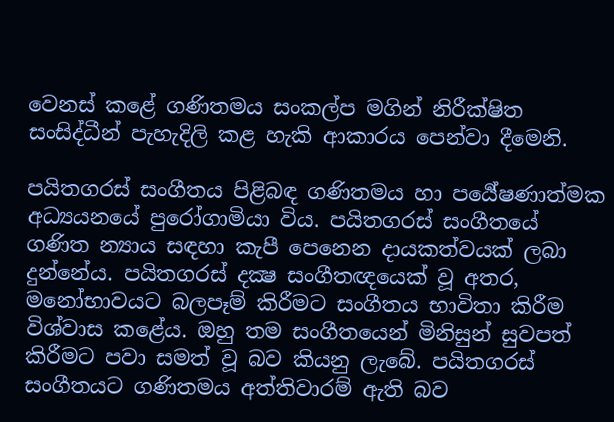වෙනස් කළේ ගණිතමය සංකල්ප මගින් නිරීක්ෂිත සංසිද්ධීන් පැහැදිලි කළ හැකි ආකාරය පෙන්වා දීමෙනි.

පයිතගරස් සංගීතය පිළිබඳ ගණිතමය හා පර්‍යේෂණාත්මක අධ්‍යයනයේ පුරෝගාමියා විය. පයිතගරස් සංගීතයේ ගණිත න්‍යාය සඳහා කැපී පෙනෙන දායකත්වයක් ලබා දුන්නේය. පයිතගරස් දක්‍ෂ සංගීතඥයෙක් වූ අතර, මනෝභාවයට බලපෑම් කිරීමට සංගීතය භාවිතා කිරීම විශ්වාස කළේය. ඔහු තම සංගීතයෙන් මිනිසුන් සුවපත් කිරීමට පවා සමත් වූ බව කියනු ලැබේ. පයිතගරස් සංගීතයට ගණිතමය අත්තිවාරම් ඇති බව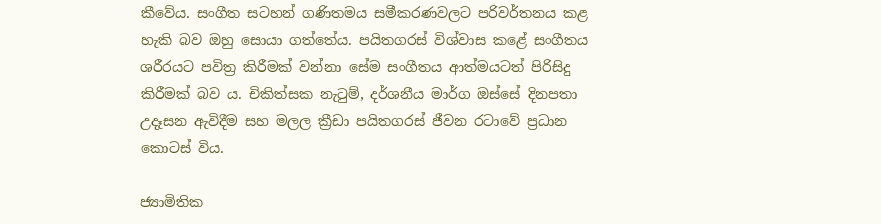කීවේය. සංගීත සටහන් ගණිතමය සමීකරණවලට පරිවර්තනය කළ හැකි බව ඔහු සොයා ගත්තේය. පයිතගරස් විශ්වාස කළේ සංගීතය ශරීරයට පවිත්‍ර කිරීමක් වන්නා සේම සංගීතය ආත්මයටත් පිරිසිදු කිරීමක් බව ය. චිකිත්සක නැටුම්, දර්ශනීය මාර්ග ඔස්සේ දිනපතා උදෑසන ඇවිදීම සහ මලල ක්‍රීඩා පයිතගරස් ජීවන රටාවේ ප්‍රධාන කොටස් විය.

ජ්‍යාමිතික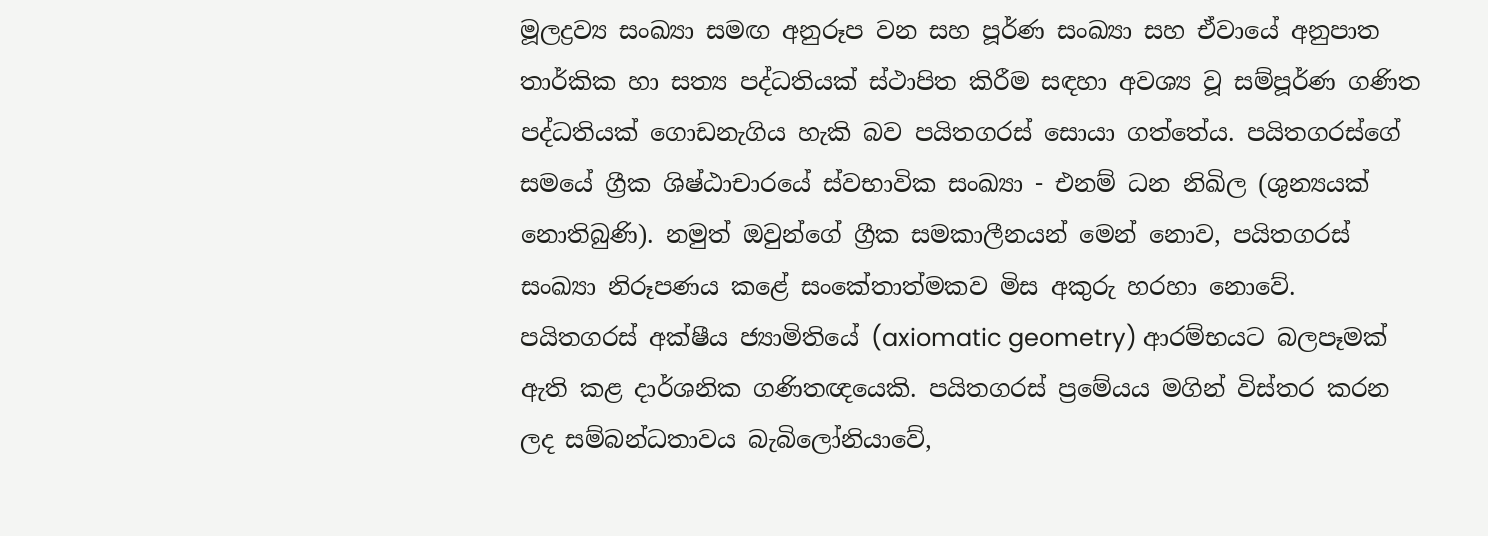මූලද්‍රව්‍ය සංඛ්‍යා සමඟ අනුරූප වන සහ පූර්ණ සංඛ්‍යා සහ ඒවායේ අනුපාත තාර්කික හා සත්‍ය පද්ධතියක් ස්ථාපිත කිරීම සඳහා අවශ්‍ය වූ සම්පූර්ණ ගණිත පද්ධතියක් ගොඩනැගිය හැකි බව පයිතගරස් සොයා ගත්තේය. පයිතගරස්ගේ සමයේ ග්‍රීක ශිෂ්ඨාචාරයේ ස්වභාවික සංඛ්‍යා - එනම් ධන නිඛිල (ශුන්‍යයක් නොතිබුණි). නමුත් ඔවුන්ගේ ග්‍රීක සමකාලීනයන් මෙන් නොව, පයිතගරස්  සංඛ්‍යා නිරූපණය කළේ සංකේතාත්මකව මිස අකුරු හරහා නොවේ. පයිතගරස් අක්ෂීය ජ්‍යාමිතියේ (axiomatic geometry) ආරම්භයට බලපෑමක් ඇති කළ දාර්ශනික ගණිතඥයෙකි. පයිතගරස් ප්‍රමේයය මගින් විස්තර කරන ලද සම්බන්ධතාවය බැබිලෝනියාවේ,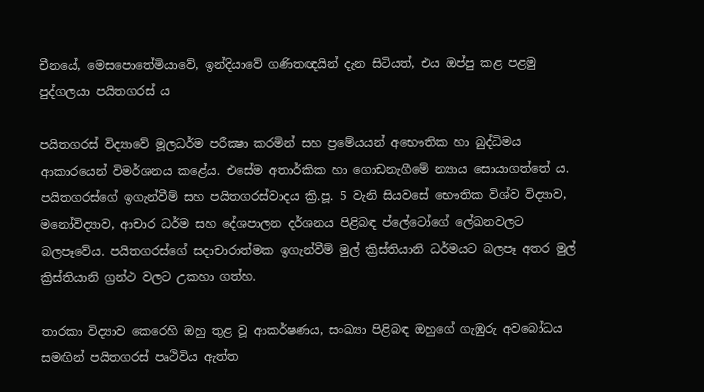චීනයේ, මෙසපොතේමියාවේ, ඉන්දියාවේ ගණිතඥයින් දැන සිටියත්, එය ඔප්පු කළ පළමු පුද්ගලයා පයිතගරස් ය

පයිතගරස් විද්‍යාවේ මූලධර්ම පරීක්‍ෂා කරමින් සහ ප්‍රමේයයන් අභෞතික හා බුද්ධිමය ආකාරයෙන් විමර්ශනය කළේය. එසේම අතාර්කික හා ගොඩනැගීමේ න්‍යාය සොයාගත්තේ ය. පයිතගරස්ගේ ඉගැන්වීම් සහ පයිතගරස්වාදය ක්‍රි.පූ. 5 වැනි සියවසේ භෞතික විශ්ව විද්‍යාව, මනෝවිද්‍යාව, ආචාර ධර්ම සහ දේශපාලන දර්ශනය පිළිබඳ ප්ලේටෝගේ ලේඛනවලට බලපෑවේය. පයිතගරස්ගේ සදාචාරාත්මක ඉගැන්වීම් මුල් ක්‍රිස්තියානි ධර්මයට බලපෑ අතර මුල් ක්‍රිස්තියානි ග්‍රන්ථ වලට උකහා ගත්හ.

තාරකා විද්‍යාව කෙරෙහි ඔහු තුළ වූ ආකර්ෂණය, සංඛ්‍යා පිළිබඳ ඔහුගේ ගැඹුරු අවබෝධය සමඟින් පයිතගරස් පෘථිවිය ඇත්ත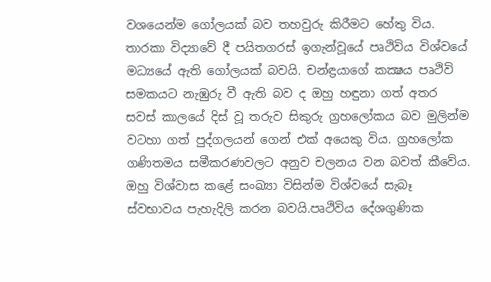වශයෙන්ම ගෝලයක් බව තහවුරු කිරීමට හේතු විය.  තාරකා විද්‍යාවේ දී පයිතගරස් ඉගැන්වූයේ පෘථිවිය විශ්වයේ මධ්‍යයේ ඇති ගෝලයක් බවයි. චන්ඳ්‍රයාගේ කක්‍ෂය පෘථිවි සමකයට නැඹුරු වී ඇති බව ද ඔහු හඳුනා ගත් අතර සවස් කාලයේ දිස් වූ තරුව සිකුරු ග්‍රහලෝකය බව මුලින්ම වටහා ගත් පුද්ගලයන් ගෙන් එක් අයෙකු විය. ග්‍රහලෝක ගණිතමය සමීකරණවලට අනුව චලනය වන බවත් කීවේය. ඔහු විශ්වාස කළේ සංඛ්‍යා විසින්ම විශ්වයේ සැබෑ ස්වභාවය පැහැදිලි කරන බවයි.පෘථිවිය දේශගුණික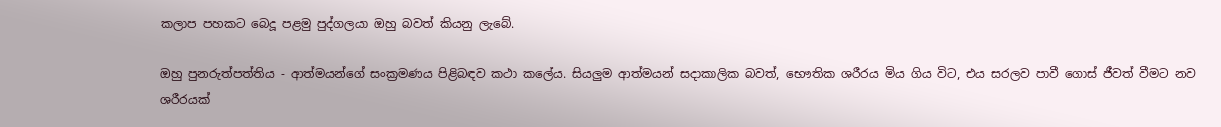කලාප පහකට බෙදූ පළමු පුද්ගලයා ඔහු බවත් කියනු ලැබේ.

ඔහු පුනරුත්පත්තිය - ආත්මයන්ගේ සංක්‍රමණය පිළිබඳව කථා කලේය. සියලුම ආත්මයන් සදාකාලික බවත්, භෞතික ශරීරය මිය ගිය විට, එය සරලව පාවී ගොස් ජීවත් වීමට නව ශරීරයක්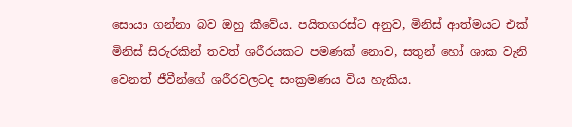සොයා ගන්නා බව ඔහු කීවේය. පයිතගරස්ට අනුව, මිනිස් ආත්මයට එක් මිනිස් සිරුරකින් තවත් ශරීරයකට පමණක් නොව, සතුන් හෝ ශාක වැනි වෙනත් ජීවීන්ගේ ශරීරවලටද සංක්‍රමණය විය හැකිය.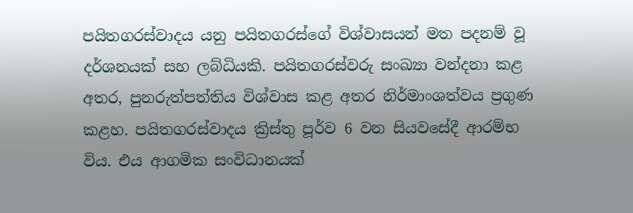පයිතගරස්වාදය යනු පයිතගරස්ගේ විශ්වාසයන් මත පදනම් වූ දර්ශනයක් සහ ලබ්ධියකි. පයිතගරස්වරු සංඛ්‍යා වන්දනා කළ අතර, පුනරුත්පත්තිය විශ්වාස කළ අතර නිර්මාංශත්වය ප්‍රගුණ කළහ. පයිතගරස්වාදය ක්‍රිස්තු පූර්ව 6 වන සියවසේදී ආරම්භ විය. එය ආගමික සංවිධානයක්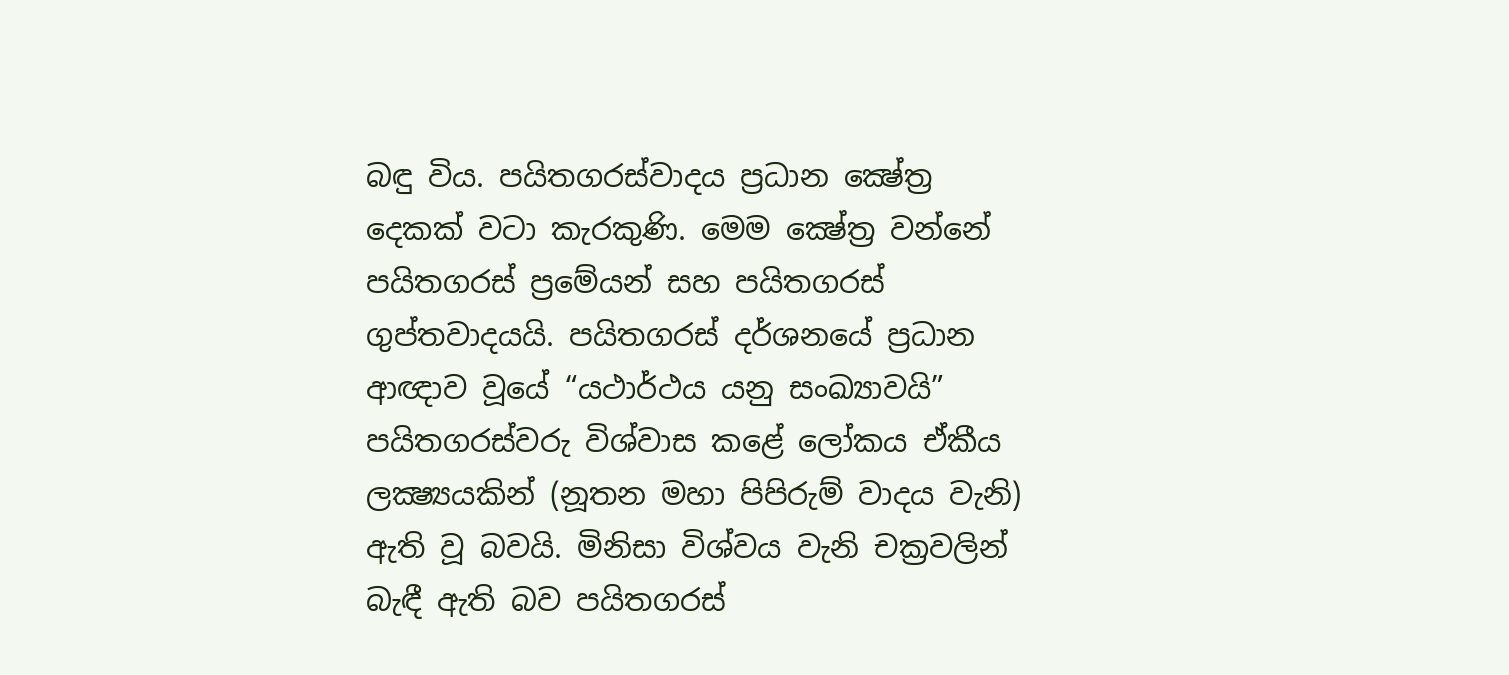බඳු විය. පයිතගරස්වාදය ප්‍රධාන ක්‍ෂේත්‍ර දෙකක් වටා කැරකුණි. මෙම ක්‍ෂේත්‍ර වන්නේ පයිතගරස් ප්‍රමේයන් සහ පයිතගරස් ගුප්තවාදයයි. පයිතගරස් දර්ශනයේ ප්‍රධාන ආඥාව වූයේ “යථාර්ථය යනු සංඛ්‍යාවයි” පයිතගරස්වරු විශ්වාස කළේ ලෝකය ඒකීය ලක්‍ෂ්‍යයකින් (නූතන මහා පිපිරුම් වාදය වැනි) ඇති වූ බවයි. මිනිසා විශ්වය වැනි චක්‍රවලින් බැඳී ඇති බව පයිතගරස්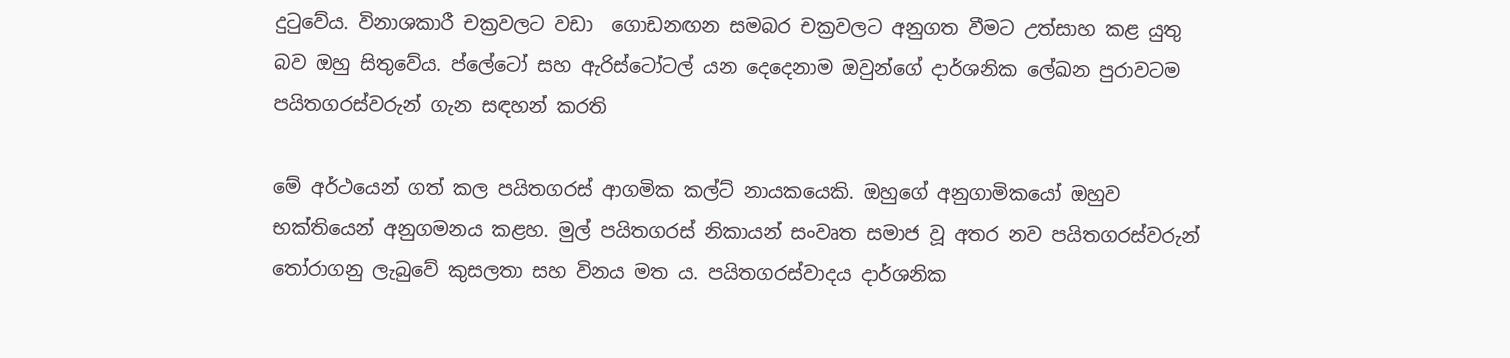දුටුවේය. විනාශකාරී චක්‍රවලට වඩා  ගොඩනඟන සමබර චක්‍රවලට අනුගත වීමට උත්සාහ කළ යුතු බව ඔහු සිතුවේය. ප්ලේටෝ සහ ඇරිස්ටෝටල් යන දෙදෙනාම ඔවුන්ගේ දාර්ශනික ලේඛන පුරාවටම පයිතගරස්වරුන් ගැන සඳහන් කරති

මේ අර්ථයෙන් ගත් කල පයිතගරස් ආගමික කල්ට් නායකයෙකි. ඔහුගේ අනුගාමිකයෝ ඔහුව භක්තියෙන් අනුගමනය කළහ. මුල් පයිතගරස් නිකායන් සංවෘත සමාජ වූ අතර නව පයිතගරස්වරුන් තෝරාගනු ලැබුවේ කුසලතා සහ විනය මත ය. පයිතගරස්වාදය දාර්ශනික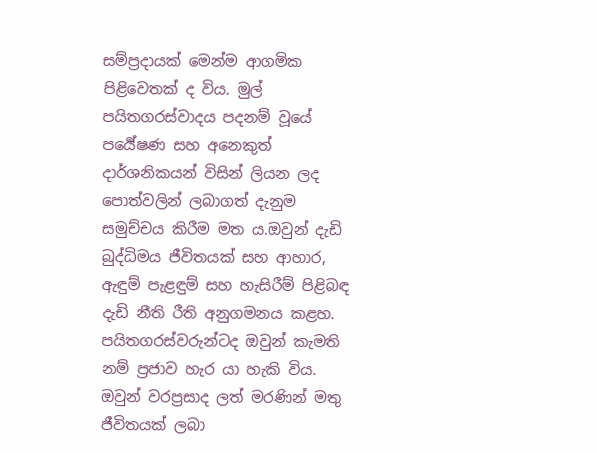සම්ප්‍රදායක් මෙන්ම ආගමික පිළිවෙතක් ද විය. මුල් පයිතගරස්වාදය පදනම් වූයේ පර්‍යේෂණ සහ අනෙකුත් දාර්ශනිකයන් විසින් ලියන ලද පොත්වලින් ලබාගත් දැනුම සමුච්චය කිරීම මත ය.ඔවුන් දැඩි බුද්ධිමය ජීවිතයක් සහ ආහාර, ඇඳුම් පැළඳුම් සහ හැසිරීම් පිළිබඳ දැඩි නීති රීති අනුගමනය කළහ. පයිතගරස්වරුන්ටද ඔවුන් කැමති නම් ප්‍රජාව හැර යා හැකි විය. ඔවුන් වරප්‍රසාද ලත් මරණින් මතු ජීවිතයක් ලබා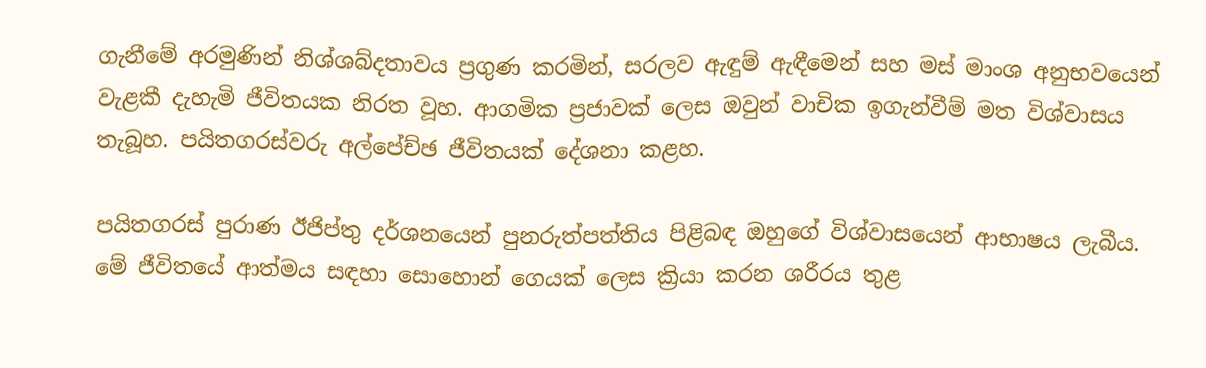ගැනීමේ අරමුණින් නිශ්ශබ්දතාවය ප්‍රගුණ කරමින්, සරලව ඇඳුම් ඇඳීමෙන් සහ මස් මාංශ අනුභවයෙන් වැළකී දැහැමි ජීවිතයක නිරත වූහ. ආගමික ප්‍රජාවක් ලෙස ඔවුන් වාචික ඉගැන්වීම් මත විශ්වාසය තැබූහ. පයිතගරස්වරු අල්පේච්ඡ ජීවිතයක් දේශනා කළහ.

පයිතගරස් පුරාණ ඊජිප්තු දර්ශනයෙන් පුනරුත්පත්තිය පිළිබඳ ඔහුගේ විශ්වාසයෙන් ආභාෂය ලැබීය. මේ ජීවිතයේ ආත්මය සඳහා සොහොන් ගෙයක් ලෙස ක්‍රියා කරන ශරීරය තුළ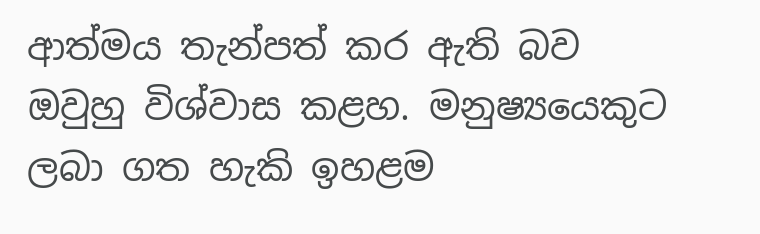ආත්මය තැන්පත් කර ඇති බව ඔවුහු විශ්වාස කළහ. මනුෂ්‍යයෙකුට ලබා ගත හැකි ඉහළම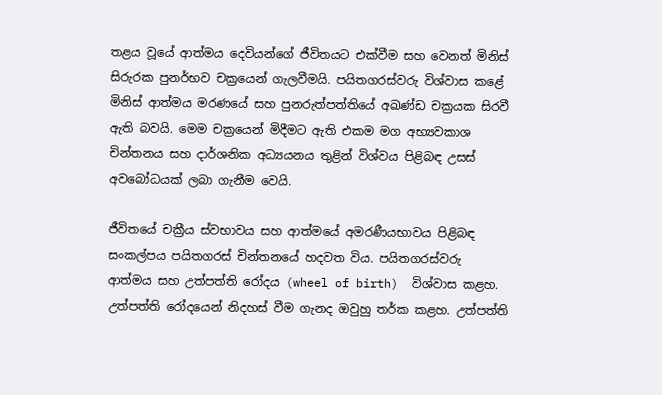තළය වූයේ ආත්මය දෙවියන්ගේ ජීවිතයට එක්වීම සහ වෙනත් මිනිස් සිරුරක පුනර්භව චක්‍රයෙන් ගැලවීමයි. පයිතගරස්වරු විශ්වාස කළේ මිනිස් ආත්මය මරණයේ සහ පුනරුත්පත්තියේ අඛණ්ඩ චක්‍රයක සිරවී ඇති බවයි. මෙම චක්‍රයෙන් මිදීමට ඇති එකම මග අභ්‍යවකාශ චින්තනය සහ දාර්ශනික අධ්‍යයනය තුළින් විශ්වය පිළිබඳ උසස් අවබෝධයක් ලබා ගැනීම වෙයි.

ජීවිතයේ චක්‍රීය ස්වභාවය සහ ආත්මයේ අමරණීයභාවය පිළිබඳ සංකල්පය පයිතගරස් චින්තනයේ හදවත විය. පයිතගරස්වරු ආත්මය සහ උත්පත්ති රෝදය (wheel of birth)  විශ්වාස කළහ. උත්පත්ති රෝදයෙන් නිදහස් වීම ගැනද ඔවුහු තර්ක කළහ. උත්පත්ති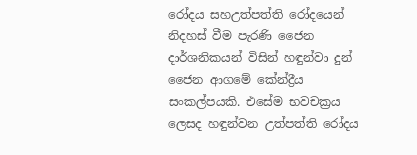රෝදය සහඋත්පත්ති රෝදයෙන් නිදහස් වීම පැරණි ජෛන දාර්ශනිකයන් විසින් හඳුන්වා දුන් ජෛන ආගමේ කේන්ද්‍රීය සංකල්පයකි. එසේම භවචක්‍රය ලෙසද හඳුන්වන උත්පත්ති රෝදය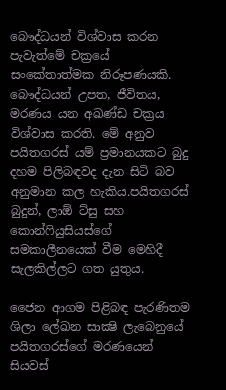බෞද්ධයන් විශ්වාස කරන පැවැත්මේ චක්‍රයේ සංකේතාත්මක නිරූපණයකි. බෞද්ධයන් උපත, ජීවිතය, මරණය යන අඛණ්ඩ චක්‍රය විශ්වාස කරති. මේ අනුව පයිතගරස් යම් ප්‍රමානයකට බුදු දහම පිලිබඳවද දැන සිටි බව අනුමාන කල හැකිය.පයිතගරස්  බුදුන්, ලාඕ ට්සු සහ කොන්ෆියුසියස්ගේ සමකාලීනයෙක් වීම මෙහිදී සැලකිල්ලට ගත යුතුය.

ජෛන ආගම පිළිබඳ පැරණිතම ශිලා ලේඛන සාක්‍ෂි ලැබෙනුයේ පයිතගරස්ගේ මරණයෙන් සියවස්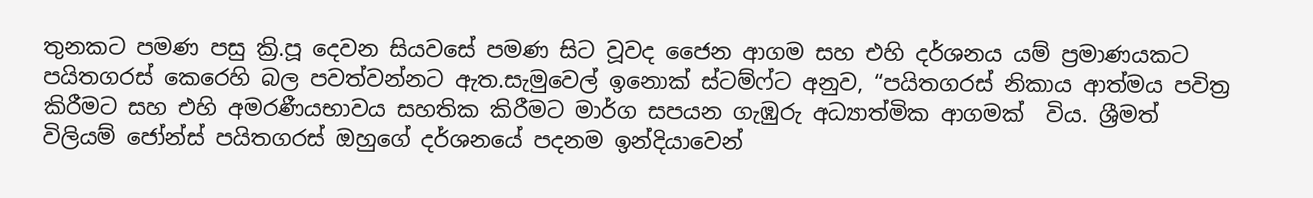තුනකට පමණ පසු ක්‍රි.පූ දෙවන සියවසේ පමණ සිට වූවද ජෛන ආගම සහ එහි දර්ශනය යම් ප්‍රමාණයකට පයිතගරස් කෙරෙහි බල පවත්වන්නට ඇත.සැමුවෙල් ඉනොක් ස්ටම්ෆ්ට අනුව, “පයිතගරස් නිකාය ආත්මය පවිත්‍ර කිරීමට සහ එහි අමරණීයභාවය සහතික කිරීමට මාර්ග සපයන ගැඹුරු අධ්‍යාත්මික ආගමක්  විය. ශ්‍රීමත් විලියම් ජෝන්ස් පයිතගරස් ඔහුගේ දර්ශනයේ පදනම ඉන්දියාවෙන්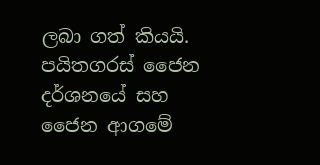ලබා ගත් කියයි. පයිතගරස් ජෛන දර්ශනයේ සහ ජෛන ආගමේ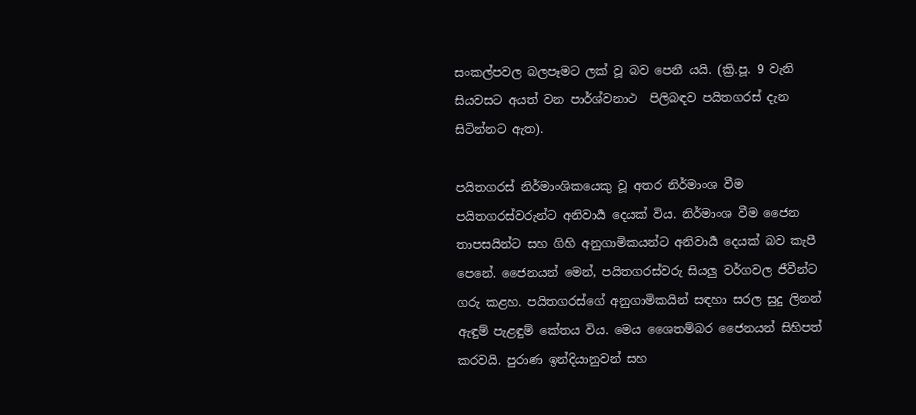සංකල්පවල බලපෑමට ලක් වූ බව පෙනී යයි. (ක්‍රි.පූ. 9 වැනි සියවසට අයත් වන පාර්ශ්වනාථ  පිලිබඳව පයිතගරස් දැන සිටින්නට ඇත).

පයිතගරස් නිර්මාංශිකයෙකු වූ අතර නිර්මාංශ වීම පයිතගරස්වරුන්ට අනිවාර්‍ය දෙයක් විය. නිර්මාංශ වීම ජෛන තාපසයින්ට සහ ගිහි අනුගාමිකයන්ට අනිවාර්‍ය දෙයක් බව කැපී පෙනේ. ජෛනයන් මෙන්, පයිතගරස්වරු සියලු වර්ගවල ජීවීන්ට ගරු කළහ. පයිතගරස්ගේ අනුගාමිකයින් සඳහා සරල සුදු ලිනන් ඇඳුම් පැළඳුම් කේතය විය. මෙය ශෛතම්බර ජෛනයන් සිහිපත් කරවයි. පුරාණ ඉන්දියානුවන් සහ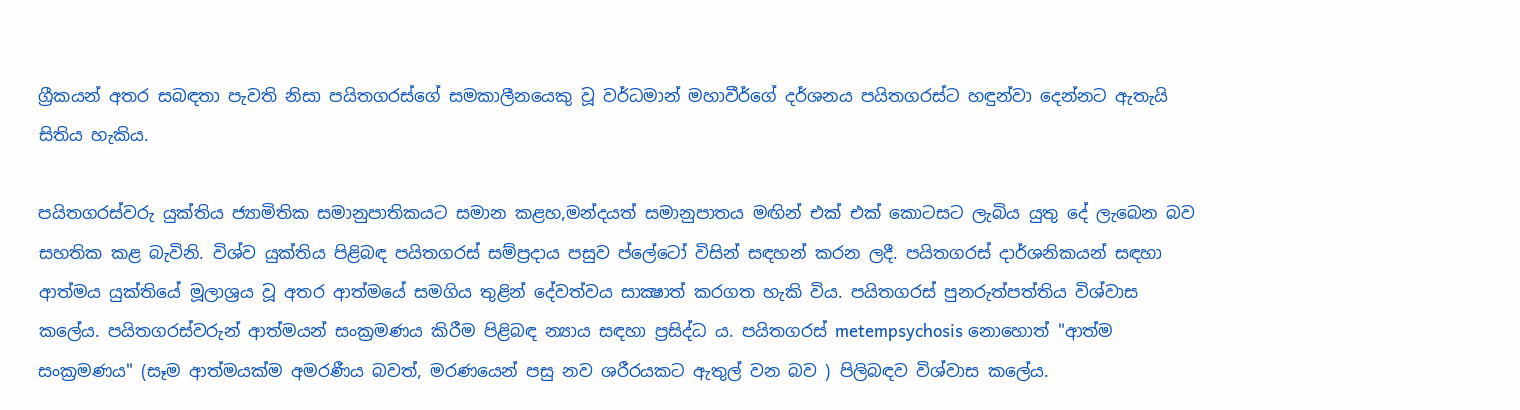ග්‍රීකයන් අතර සබඳතා පැවති නිසා පයිතගරස්ගේ සමකාලීනයෙකු වූ වර්ධමාන් මහාවීර්ගේ දර්ශනය පයිතගරස්ට හඳුන්වා දෙන්නට ඇතැයි සිතිය හැකිය.

පයිතගරස්වරු යුක්තිය ජ්‍යාමිතික සමානුපාතිකයට සමාන කළහ,මන්දයත් සමානුපාතය මඟින් එක් එක් කොටසට ලැබිය යුතු දේ ලැබෙන බව සහතික කළ බැවිනි. විශ්ව යුක්තිය පිළිබඳ පයිතගරස් සම්ප්‍රදාය පසුව ප්ලේටෝ විසින් සඳහන් කරන ලදී. පයිතගරස් දාර්ශනිකයන් සඳහා ආත්මය යුක්තියේ මූලාශ්‍රය වූ අතර ආත්මයේ සමගිය තුළින් දේවත්වය සාක්‍ෂාත් කරගත හැකි විය. පයිතගරස් පුනරුත්පත්තිය විශ්වාස කලේය. පයිතගරස්වරුන් ආත්මයන් සංක්‍රමණය කිරීම පිළිබඳ න්‍යාය සඳහා ප්‍රසිද්ධ ය. පයිතගරස් metempsychosis නොහොත් "ආත්ම සංක්‍රමණය" (සෑම ආත්මයක්ම අමරණීය බවත්, මරණයෙන් පසු නව ශරීරයකට ඇතුල් වන බව ) පිලිබඳව විශ්වාස කලේය.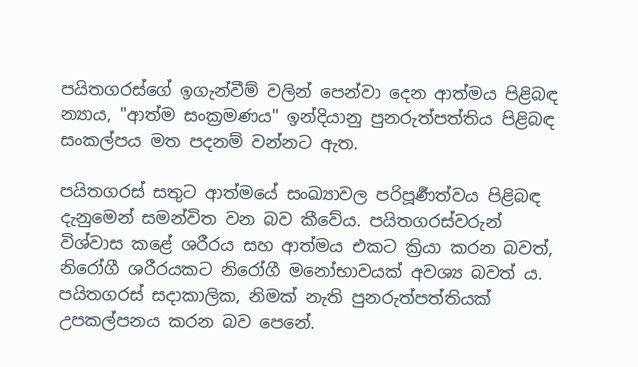පයිතගරස්ගේ ඉගැන්වීම් වලින් පෙන්වා දෙන ආත්මය පිළිබඳ න්‍යාය, "ආත්ම සංක්‍රමණය" ඉන්දියානු පුනරුත්පත්තිය පිළිබඳ සංකල්පය මත පදනම් වන්නට ඇත.

පයිතගරස් සතුට ආත්මයේ සංඛ්‍යාවල පරිපූර්‍ණත්වය පිළිබඳ දැනුමෙන් සමන්විත වන බව කීවේය. පයිතගරස්වරුන් විශ්වාස කළේ ශරීරය සහ ආත්මය එකට ක්‍රියා කරන බවත්, නිරෝගී ශරීරයකට නිරෝගී මනෝභාවයක් අවශ්‍ය බවත්‍ ය. පයිතගරස් සදාකාලික, නිමක් නැති පුනරුත්පත්තියක් උපකල්පනය කරන බව පෙනේ.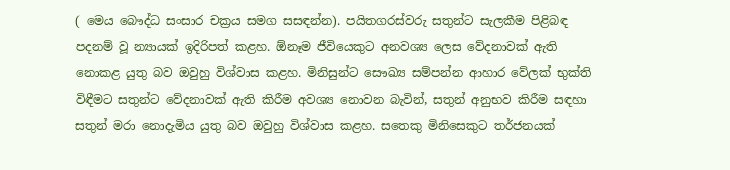( මෙය බෞද්ධ සංසාර චක්‍රය සමග සසඳන්න). පයිතගරස්වරු සතුන්ට සැලකීම පිළිබඳ පදනම් වූ න්‍යායක් ඉදිරිපත් කළහ. ඕනෑම ජීවියෙකුට අනවශ්‍ය ලෙස වේදනාවක් ඇති නොකළ යුතු බව ඔවුහු විශ්වාස කළහ. මිනිසුන්ට සෞඛ්‍ය සම්පන්න ආහාර වේලක් භුක්ති විඳීමට සතුන්ට වේදනාවක් ඇති කිරීම අවශ්‍ය නොවන බැවින්, සතුන් අනුභව කිරීම සඳහා සතුන් මරා නොදැමිය යුතු බව ඔවුහු විශ්වාස කළහ. සතෙකු මිනිසෙකුට තර්ජනයක්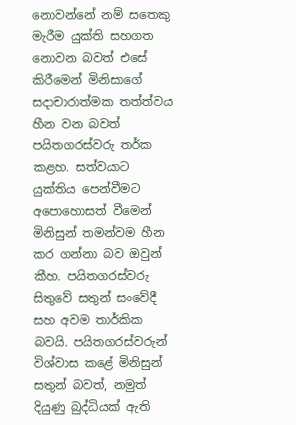නොවන්නේ නම් සතෙකු මැරීම යුක්ති සහගත නොවන බවත් එසේ කිරීමෙන් මිනිසාගේ සදාචාරාත්මක තත්ත්වය හීන වන බවත් පයිතගරස්වරු තර්ක කළහ. සත්වයාට යුක්තිය පෙන්වීමට අපොහොසත් වීමෙන් මිනිසුන් තමන්වම හීන කර ගන්නා බව ඔවුන් කීහ. පයිතගරස්වරු සිතුවේ සතුන් සංවේදී සහ අවම තාර්කික බවයි. පයිතගරස්වරුන් විශ්වාස කළේ මිනිසුන් සතුන් බවත්, නමුත් දියුණු බුද්ධියක් ඇති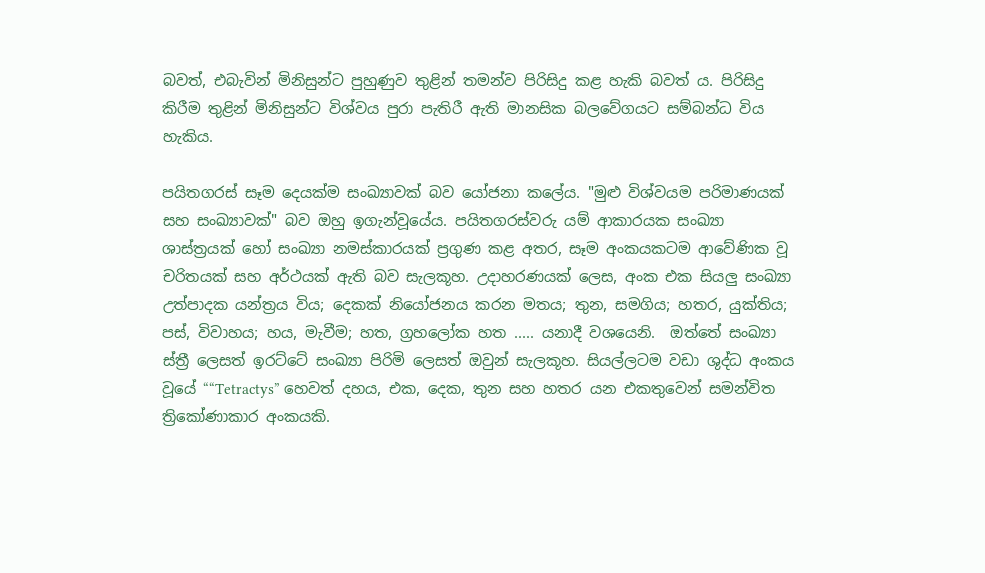බවත්, එබැවින් මිනිසුන්ට පුහුණුව තුළින් තමන්ව පිරිසිදු කළ හැකි බවත් ය. පිරිසිදු කිරීම තුළින් මිනිසුන්ට විශ්වය පුරා පැතිරී ඇති මානසික බලවේගයට සම්බන්ධ විය හැකිය.

පයිතගරස් සෑම දෙයක්ම සංඛ්‍යාවක් බව යෝජනා කලේය. "මුළු විශ්වයම පරිමාණයක් සහ සංඛ්‍යාවක්" බව ඔහු ඉගැන්වූයේය. පයිතගරස්වරු යම් ආකාරයක සංඛ්‍යා ශාස්ත්‍රයක් හෝ සංඛ්‍යා නමස්කාරයක් ප්‍රගුණ කළ අතර, සෑම අංකයකටම ආවේණික වූ චරිතයක් සහ අර්ථයක් ඇති බව සැලකූහ. උදාහරණයක් ලෙස, අංක එක සියලු සංඛ්‍යා උත්පාදක යන්ත්‍රය විය; දෙකක් නියෝජනය කරන මතය; තුන, සමගිය; හතර, යුක්තිය; පස්, විවාහය; හය, මැවීම; හත, ග්‍රහලෝක හත ..... යනාදී වශයෙනි.  ඔත්තේ සංඛ්‍යා ස්ත්‍රී ලෙසත් ඉරට්ටේ සංඛ්‍යා පිරිමි ලෙසත් ඔවුන් සැලකූහ. සියල්ලටම වඩා ශුද්ධ අංකය වූයේ ““Tetractys” හෙවත් දහය, එක, දෙක, තුන සහ හතර යන එකතුවෙන් සමන්විත ත්‍රිකෝණාකාර අංකයකි.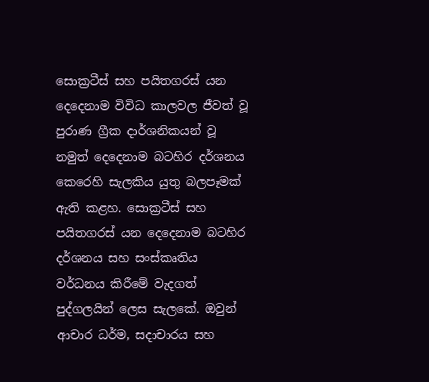සොක්‍රටීස් සහ පයිතගරස් යන දෙදෙනාම විවිධ කාලවල ජීවත් වූ පුරාණ ග්‍රීක දාර්ශනිකයන් වූ නමුත් දෙදෙනාම බටහිර දර්ශනය කෙරෙහි සැලකිය යුතු බලපෑමක් ඇති කළහ. සොක්‍රටීස් සහ පයිතගරස් යන දෙදෙනාම බටහිර දර්ශනය සහ සංස්කෘතිය වර්ධනය කිරීමේ වැදගත් පුද්ගලයින් ලෙස සැලකේ. ඔවුන් ආචාර ධර්ම, සදාචාරය සහ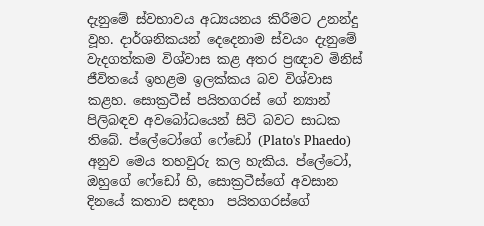දැනුමේ ස්වභාවය අධ්‍යයනය කිරීමට උනන්දු වූහ. දාර්ශනිකයන් දෙදෙනාම ස්වයං දැනුමේ වැදගත්කම විශ්වාස කළ අතර ප්‍රඥාව මිනිස් ජීවිතයේ ඉහළම ඉලක්කය බව විශ්වාස කළහ. සොක්‍රටීස් පයිතගරස් ගේ න්‍යාන් පිලිබඳව අවබෝධයෙන් සිටි බවට සාධක තිබේ. ප්ලේටෝගේ ෆේඩෝ (Plato's Phaedo) අනුව මෙය තහවුරු කල හැකිය. ප්ලේටෝ, ඔහුගේ ෆේඩෝ හි, සොක්‍රටීස්ගේ අවසාන දිනයේ කතාව සඳහා  පයිතගරස්ගේ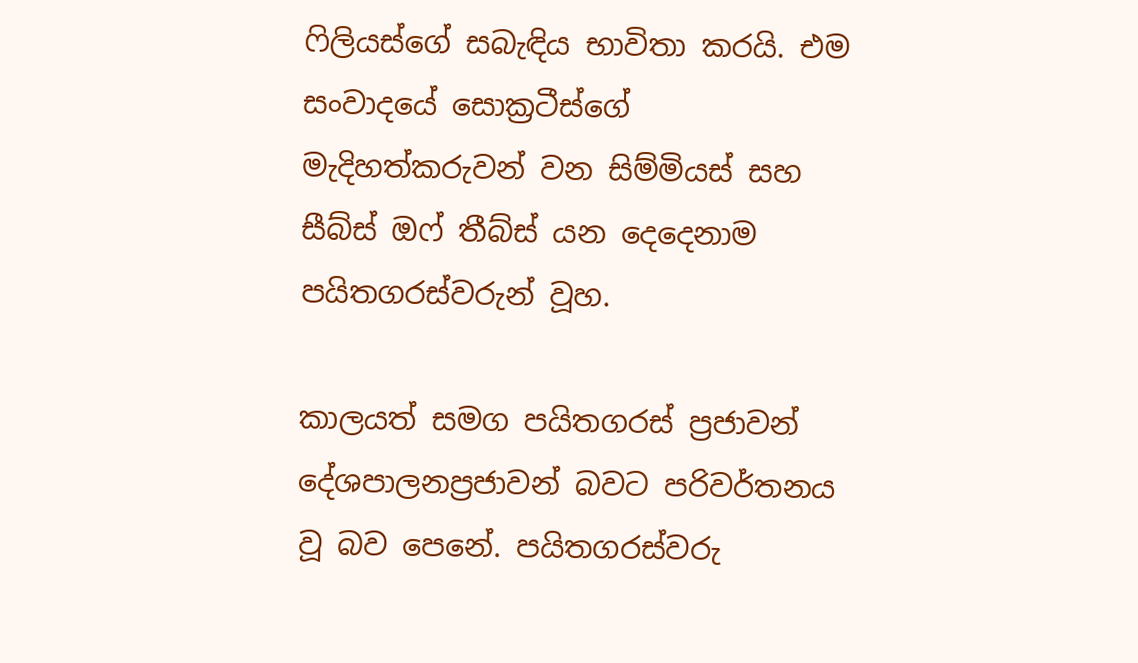ෆිලියස්ගේ සබැඳිය භාවිතා කරයි. එම සංවාදයේ සොක්‍රටීස්ගේ මැදිහත්කරුවන් වන සිම්මියස් සහ සීබ්ස් ඔෆ් තීබ්ස් යන දෙදෙනාම පයිතගරස්වරුන් වූහ.

කාලයත් සමග පයිතගරස් ප්‍රජාවන් දේශපාලනප්‍රජාවන් බවට පරිවර්තනය වූ බව පෙනේ. පයිතගරස්වරු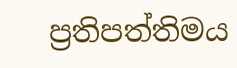ප්‍රතිපත්තිමය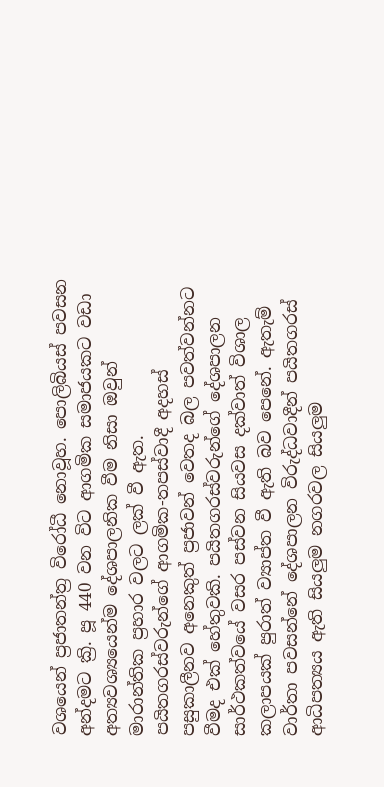වශයෙන් ප්‍රජාතන්ත්‍ර විරෝධී නොවූහ. පොලිබියස් පවසන  අන්දමට ක්‍රි. පූ 440 වන විට ආගමික සමාජයකට වඩා අත්‍යවශ්‍යයෙන්ම දේශපාලනික වීම නිසා ඔවුන් මාරාන්තික ප්‍රහාර වලට ලක් වී ඇත. පයිතගරස්වරුන්ගේ ආගමික-තපස්වාදී අදහස් පසුකාලීනව අනෙකුත් ප්‍රජාවන් වෙතද බල පවත්වන්නට වීමද එක් හේතුවකි. පයිතගරස්වරුන්ගේ දේශපාලන සාර්ථකත්වයේ වසර පස්වන සියවස දක්වාත් විශාල කලාපයක් පුරාත් ව්‍යාප්ත වී ඇති බව පෙනේ. ඇතැම් වාර්තා පවසන්නේ දේශපාලන විරුද්ධවාදීන් පයිතගරස් ආධිපත්‍යය ඇති සියලුම නගරවල සියලුම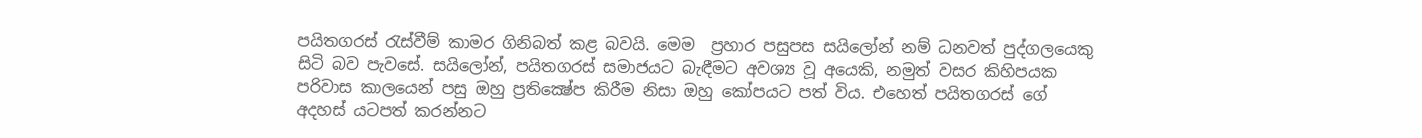පයිතගරස් රැස්වීම් කාමර ගිනිබත් කළ බවයි. මෙම  ප්‍රහාර පසුපස සයිලෝන් නම් ධනවත් පුද්ගලයෙකු සිටි බව පැවසේ. සයිලෝන්, පයිතගරස් සමාජයට බැඳීමට අවශ්‍ය වූ අයෙකි, නමුත් වසර කිහිපයක පරිවාස කාලයෙන් පසු ඔහු ප්‍රතික්‍ෂේප කිරීම නිසා ඔහු කෝපයට පත් විය. එහෙත් පයිතගරස් ගේ අදහස් යටපත් කරන්නට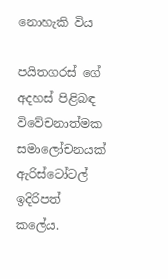නොහැකි විය

පයිතගරස් ගේ අදහස් පිළිබඳ විවේචනාත්මක සමාලෝචනයක් ඇරිස්ටෝටල් ඉදිරිපත් කලේය.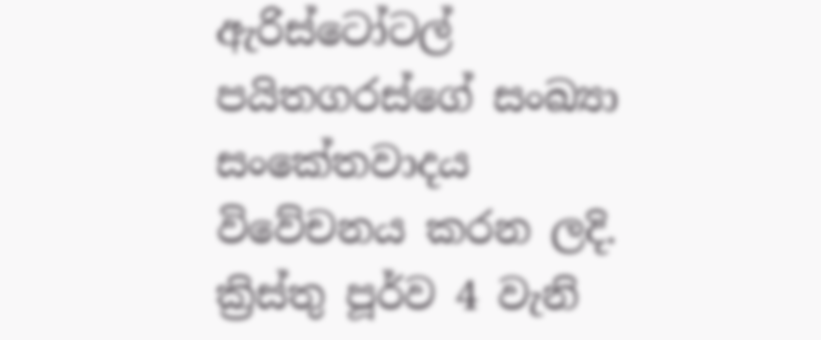ඇරිස්ටෝටල් පයිතගරස්ගේ සංඛ්‍යා සංකේතවාදය විවේචනය කරන ලදි. ක්‍රිස්තු පූර්ව 4 වැනි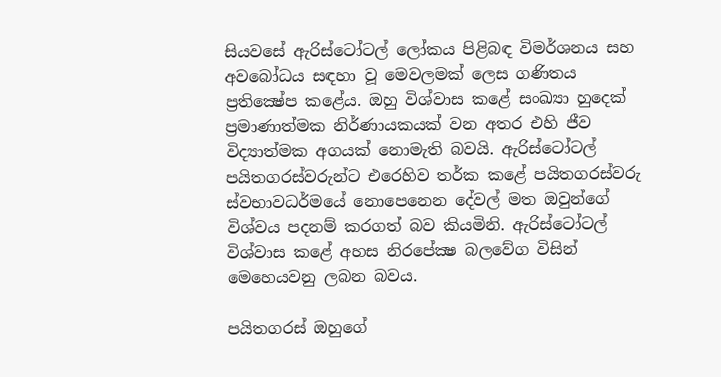සියවසේ ඇරිස්ටෝටල් ලෝකය පිළිබඳ විමර්ශනය සහ අවබෝධය සඳහා වූ මෙවලමක් ලෙස ගණිතය ප්‍රතික්‍ෂේප කළේය. ඔහු විශ්වාස කළේ සංඛ්‍යා හුදෙක් ප්‍රමාණාත්මක නිර්ණායකයක් වන අතර එහි ජීව විද්‍යාත්මක අගයක් නොමැති බවයි. ඇරිස්ටෝටල් පයිතගරස්වරුන්ට එරෙහිව තර්ක කළේ පයිතගරස්වරු ස්වභාවධර්මයේ නොපෙනෙන දේවල් මත ඔවුන්ගේ විශ්වය පදනම් කරගත් බව කියමිනි. ඇරිස්ටෝටල් විශ්වාස කළේ අහස නිරපේක්‍ෂ බලවේග විසින් මෙහෙයවනු ලබන බවය.

පයිතගරස් ඔහුගේ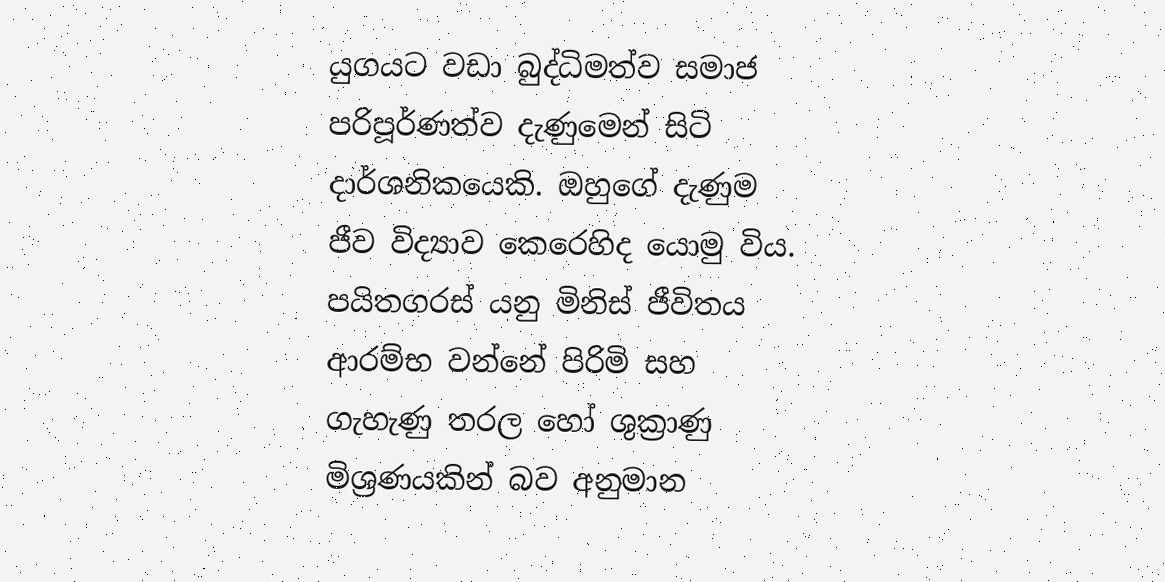යුගයට වඩා බුද්ධිමත්ව සමාජ පරිපූර්ණත්ව දැණුමෙන් සිටි දාර්ශනිකයෙකි. ඔහුගේ දැණුම ජීව විද්‍යාව කෙරෙහිද යොමු විය. පයිතගරස් යනු මිනිස් ජීවිතය ආරම්භ වන්නේ පිරිමි සහ ගැහැණු තරල හෝ ශුක්‍රාණු මිශ්‍රණයකින් බව අනුමාන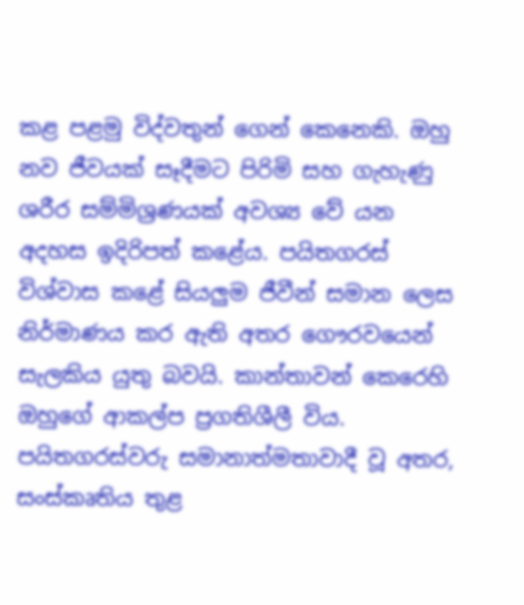කළ පළමු විද්වතුන් ගෙන් කෙනෙකි. ඔහු නව ජීවයක් සෑදීමට පිරිමි සහ ගැහැණු ශරීර සම්මිශ්‍රණයක් අවශ්‍ය වේ යන අදහස ඉදිරිපත් කළේය. පයිතගරස්  විශ්වාස කළේ සියලුම ජීවීන් සමාන ලෙස නිර්මාණය කර ඇති අතර ගෞරවයෙන් සැලකිය යුතු බවයි. කාන්තාවන් කෙරෙහි ඔහුගේ ආකල්ප ප්‍රගතිශීලී විය. පයිතගරස්වරු සමානාත්මතාවාදී වූ අතර, සංස්කෘතිය තුළ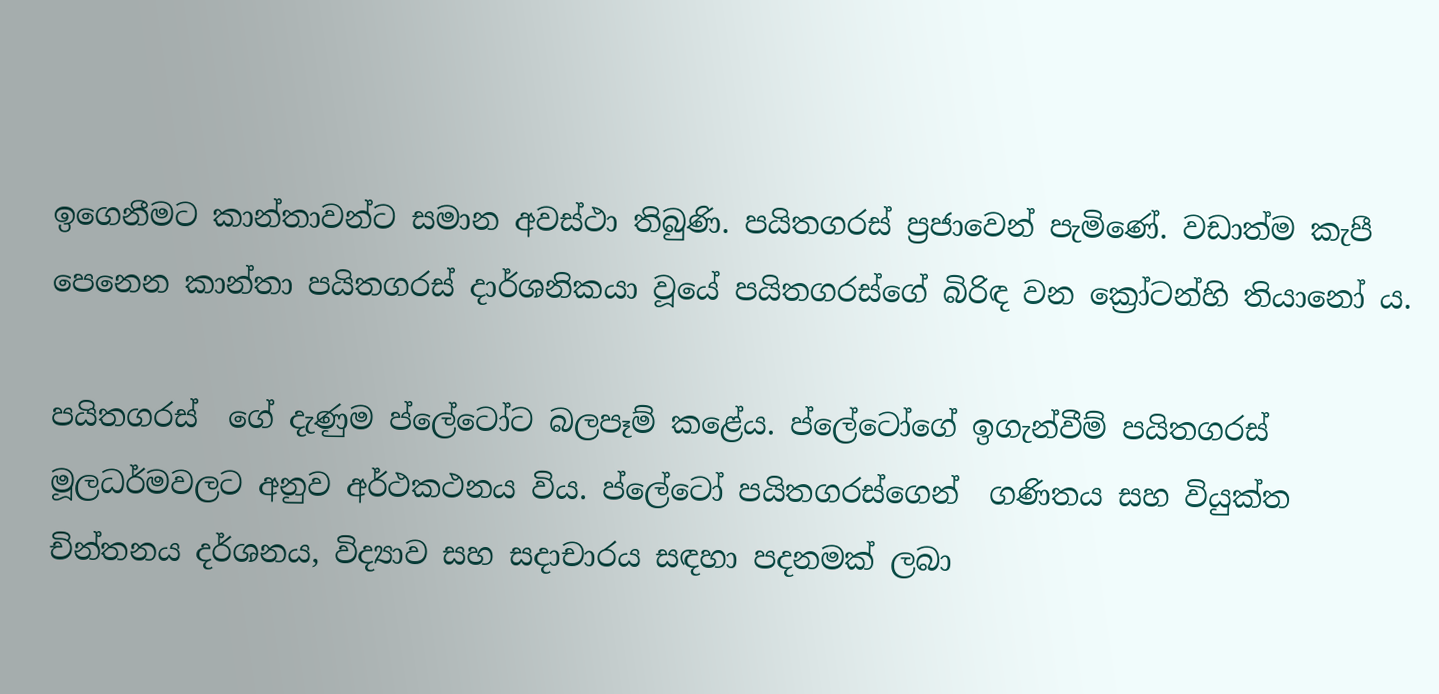ඉගෙනීමට කාන්තාවන්ට සමාන අවස්ථා තිබුණි. පයිතගරස් ප්‍රජාවෙන් පැමිණේ. වඩාත්ම කැපී පෙනෙන කාන්තා පයිතගරස් දාර්ශනිකයා වූයේ පයිතගරස්ගේ බිරිඳ වන ක්‍රෝටන්හි තියානෝ ය.

පයිතගරස්  ගේ දැණුම ප්ලේටෝට බලපෑම් කළේය. ප්ලේටෝගේ ඉගැන්වීම් පයිතගරස් මූලධර්මවලට අනුව අර්ථකථනය විය. ප්ලේටෝ පයිතගරස්ගෙන්  ගණිතය සහ වියුක්ත චින්තනය දර්ශනය, විද්‍යාව සහ සදාචාරය සඳහා පදනමක් ලබා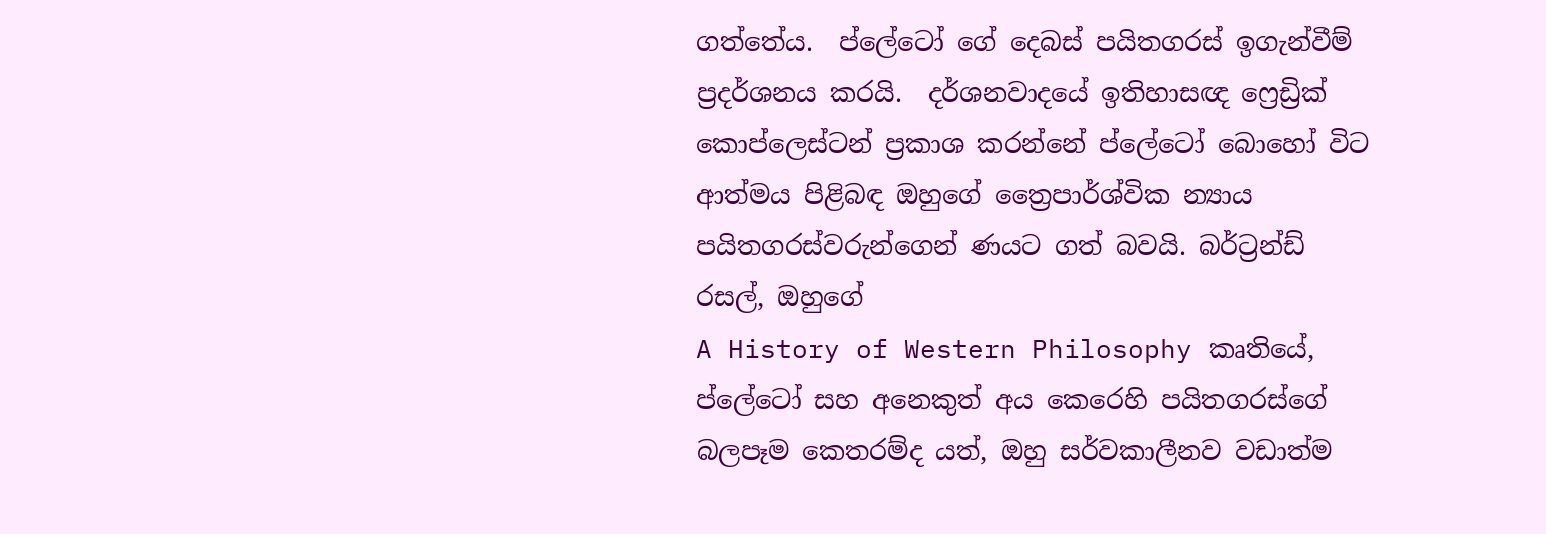ගත්තේය.  ප්ලේටෝ ගේ දෙබස් පයිතගරස් ඉගැන්වීම් ප්‍රදර්ශනය කරයි.  දර්ශනවාදයේ ඉතිහාසඥ ෆ්‍රෙඩ්‍රික් කොප්ලෙස්ටන් ප්‍රකාශ කරන්නේ ප්ලේටෝ බොහෝ විට ආත්මය පිළිබඳ ඔහුගේ ත්‍රෛපාර්ශ්වික න්‍යාය පයිතගරස්වරුන්ගෙන් ණයට ගත් බවයි. බර්ට්‍රන්ඩ් රසල්, ඔහුගේ
A History of Western Philosophy කෘතියේ, ප්ලේටෝ සහ අනෙකුත් අය කෙරෙහි පයිතගරස්ගේ බලපෑම කෙතරම්ද යත්, ඔහු සර්වකාලීනව වඩාත්ම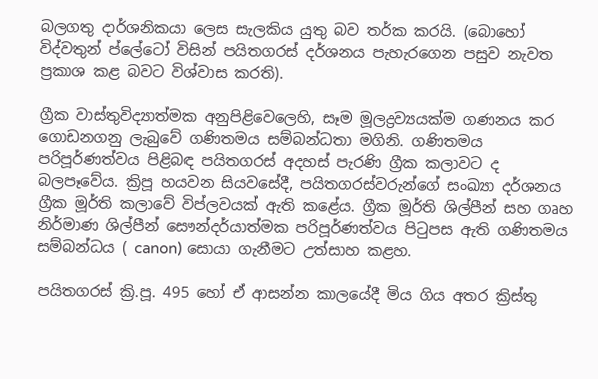බලගතු දාර්ශනිකයා ලෙස සැලකිය යුතු බව තර්ක කරයි. (බොහෝ විද්වතුන් ප්ලේටෝ විසින් පයිතගරස් දර්ශනය පැහැරගෙන පසුව නැවත ප්‍රකාශ කළ බවට විශ්වාස කරති).

ග්‍රීක වාස්තුවිද්‍යාත්මක අනුපිළිවෙලෙහි, සෑම මූලද්‍රව්‍යයක්ම ගණනය කර ගොඩනගනු ලැබුවේ ගණිතමය සම්බන්ධතා මගිනි. ගණිතමය පරිපූර්ණත්වය පිළිබඳ පයිතගරස් අදහස් පැරණි ග්‍රීක කලාවට ද බලපෑවේය. ක්‍රිපූ හයවන සියවසේදී, පයිතගරස්වරුන්ගේ සංඛ්‍යා දර්ශනය ග්‍රීක මූර්ති කලාවේ විප්ලවයක් ඇති කළේය. ග්‍රීක මූර්ති ශිල්පීන් සහ ගෘහ නිර්මාණ ශිල්පීන් සෞන්දර්යාත්මක පරිපූර්ණත්වය පිටුපස ඇති ගණිතමය සම්බන්ධය ( canon) සොයා ගැනීමට උත්සාහ කළහ.

පයිතගරස් ක්‍රි.පූ. 495 හෝ ඒ ආසන්න කාලයේදී මිය ගිය අතර ක්‍රිස්තු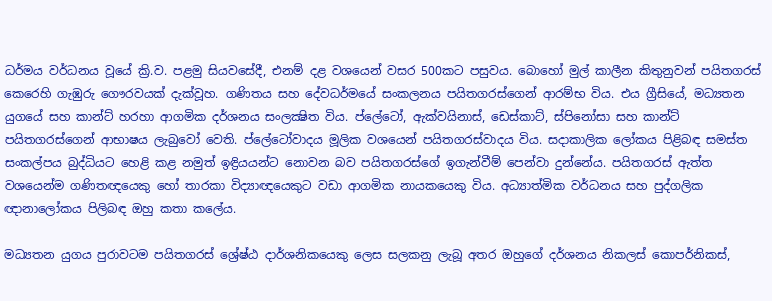ධර්මය වර්ධනය වූයේ ක්‍රි.ව. පළමු සියවසේදී, එනම් දළ වශයෙන් වසර 500කට පසුවය. බොහෝ මුල් කාලීන කිතුනුවන් පයිතගරස් කෙරෙහි ගැඹුරු ගෞරවයක් දැක්වූහ. ගණිතය සහ දේවධර්මයේ සංකලනය පයිතගරස්ගෙන් ආරම්භ විය. එය ග්‍රීසියේ, මධ්‍යතන යුගයේ සහ කාන්ට් හරහා ආගමික දර්ශනය සංලක්‍ෂිත විය. ප්ලේටෝ, ඇක්වයිනාස්, ඩෙස්කාට්, ස්පිනෝසා සහ කාන්ට් පයිතගරස්ගෙන් ආභාෂය ලැබුවෝ වෙති. ප්ලේටෝවාදය මූලික වශයෙන් පයිතගරස්වාදය විය. සදාකාලික ලෝකය පිළිබඳ සමස්ත සංකල්පය බුද්ධියට හෙළි කළ නමුත් ඉඳ්‍රියයන්ට නොවන බව පයිතගරස්ගේ ඉගැන්වීම් පෙන්වා දුන්නේය. පයිතගරස් ඇත්ත වශයෙන්ම ගණිතඥයෙකු හෝ තාරකා විද්‍යාඥයෙකුට වඩා ආගමික නායකයෙකු විය. අධ්‍යාත්මික වර්ධනය සහ පුද්ගලික ඥානාලෝකය පිලිබඳ ඔහු කතා කලේය.

මධ්‍යතන යුගය පුරාවටම පයිතගරස් ශ්‍රේෂ්ඨ දාර්ශනිකයෙකු ලෙස සලකනු ලැබූ අතර ඔහුගේ දර්ශනය නිකලස් කොපර්නිකස්,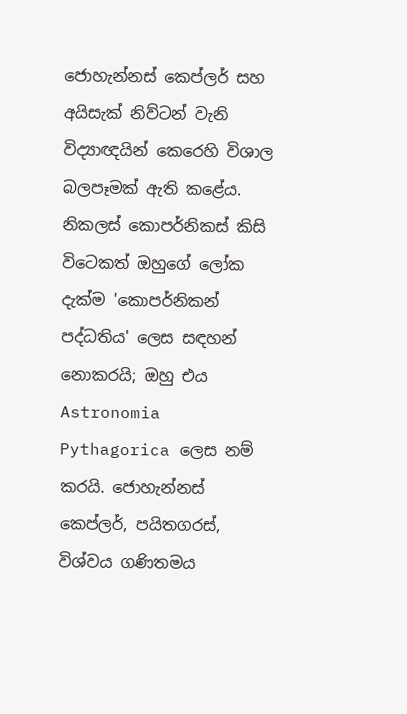ජොහැන්නස් කෙප්ලර් සහ අයිසැක් නිව්ටන් වැනි විද්‍යාඥයින් කෙරෙහි විශාල බලපෑමක් ඇති කළේය. නිකලස් කොපර්නිකස් කිසි විටෙකත් ඔහුගේ ලෝක දැක්ම 'කොපර්නිකන් පද්ධතිය' ලෙස සඳහන් නොකරයි; ඔහු එය Astronomia Pythagorica ලෙස නම් කරයි. ජොහැන්නස් කෙප්ලර්, පයිතගරස්, විශ්වය ගණිතමය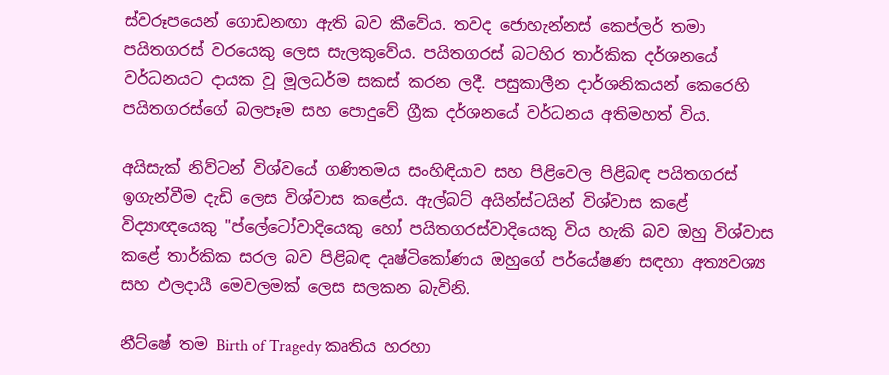ස්වරූපයෙන් ගොඩනඟා ඇති බව කීවේය. තවද ජොහැන්නස් කෙප්ලර් තමා පයිතගරස් වරයෙකු ලෙස සැලකුවේය. පයිතගරස් බටහිර තාර්කික දර්ශනයේ වර්ධනයට දායක වූ මූලධර්ම සකස් කරන ලදී. පසුකාලීන දාර්ශනිකයන් කෙරෙහි පයිතගරස්ගේ බලපෑම සහ පොදුවේ ග්‍රීක දර්ශනයේ වර්ධනය අතිමහත් විය.

අයිසැක් නිව්ටන් විශ්වයේ ගණිතමය සංහිඳියාව සහ පිළිවෙල පිළිබඳ පයිතගරස් ඉගැන්වීම දැඩි ලෙස විශ්වාස කළේය. ඇල්බට් අයින්ස්ටයින් විශ්වාස කළේ විද්‍යාඥයෙකු "ප්ලේටෝවාදියෙකු හෝ පයිතගරස්වාදියෙකු විය හැකි බව ඔහු විශ්වාස කළේ තාර්කික සරල බව පිළිබඳ දෘෂ්ටිකෝණය ඔහුගේ පර්යේෂණ සඳහා අත්‍යවශ්‍ය සහ ඵලදායී මෙවලමක් ලෙස සලකන බැවිනි.

නීට්‍ෂේ තම Birth of Tragedy කෘතිය හරහා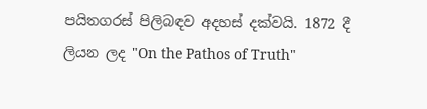පයිතගරස් පිලිබඳව අදහස් දක්වයි. 1872 දී ලියන ලද "On the Pathos of Truth"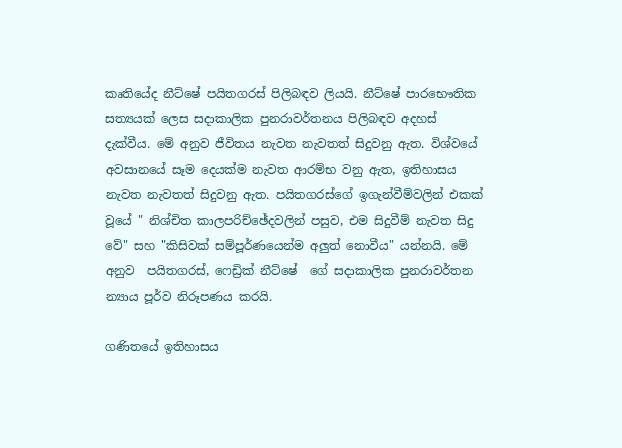කෘතියේද නීට්‍ෂේ පයිතගරස් පිලිබඳව ලියයි. නීට්‍ෂේ පාරභෞතික සත්‍යයක් ලෙස සදාකාලික පුනරාවර්තනය පිලිබඳව අදහස් දැක්වීය. මේ අනුව ජීවිතය නැවත නැවතත් සිදුවනු ඇත. විශ්වයේ අවසානයේ සෑම දෙයක්ම නැවත ආරම්භ වනු ඇත, ඉතිහාසය නැවත නැවතත් සිදුවනු ඇත. පයිතගරස්ගේ ඉගැන්වීම්වලින් එකක් වූයේ " නිශ්චිත කාලපරිච්ඡේදවලින් පසුව, එම සිදුවීම් නැවත සිදු වේ" සහ "කිසිවක් සම්පූර්ණයෙන්ම අලුත් නොවීය" යන්නයි. මේ අනුව  පයිතගරස්, ෆෙඩ්‍රික් නීට්‍ෂේ  ගේ සදාකාලික පුනරාවර්තන න්‍යාය පූර්ව නිරූපණය කරයි.

ගණිතයේ ඉතිහාසය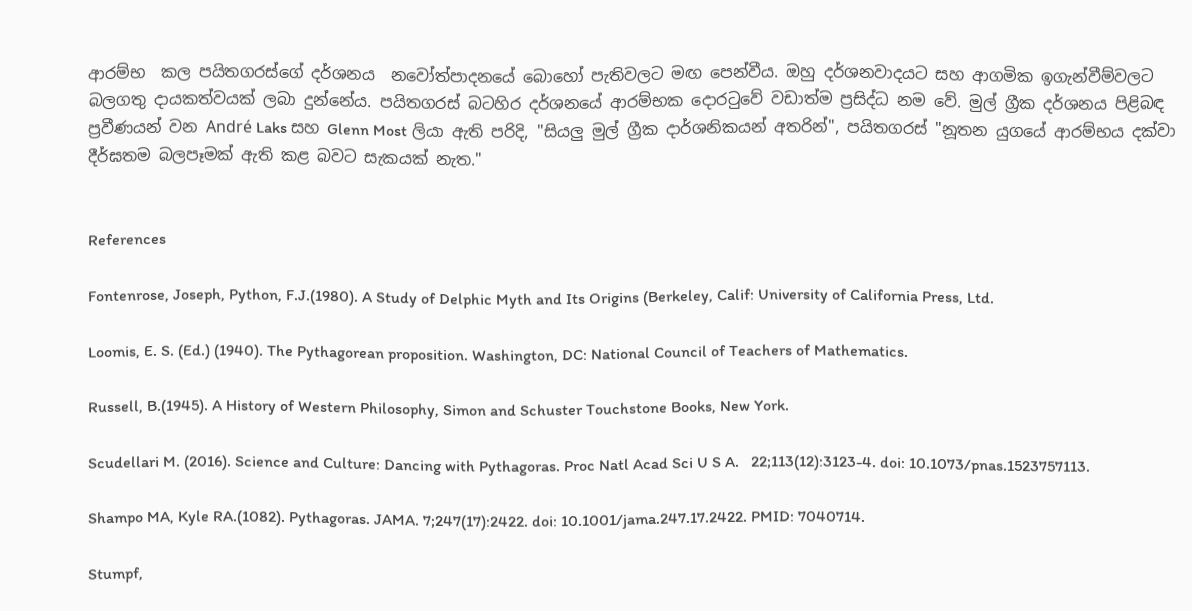ආරම්භ  කල පයිතගරස්ගේ දර්ශනය  නවෝත්පාදනයේ බොහෝ පැතිවලට මඟ පෙන්වීය. ඔහු දර්ශනවාදයට සහ ආගමික ඉගැන්වීම්වලට බලගතු දායකත්වයක් ලබා දුන්නේය. පයිතගරස් බටහිර දර්ශනයේ ආරම්භක දොරටුවේ වඩාත්ම ප්‍රසිද්ධ නම වේ. මුල් ග්‍රීක දර්ශනය පිළිබඳ ප්‍රවීණයන් වන André Laks සහ Glenn Most ලියා ඇති පරිදි, "සියලු මුල් ග්‍රීක දාර්ශනිකයන් අතරින්", පයිතගරස් "නූතන යුගයේ ආරම්භය දක්වා දීර්ඝතම බලපෑමක් ඇති කළ බවට සැකයක් නැත."


References

Fontenrose, Joseph, Python, F.J.(1980). A Study of Delphic Myth and Its Origins (Berkeley, Calif: University of California Press, Ltd.

Loomis, E. S. (Ed.) (1940). The Pythagorean proposition. Washington, DC: National Council of Teachers of Mathematics.

Russell, B.(1945). A History of Western Philosophy, Simon and Schuster Touchstone Books, New York.

Scudellari M. (2016). Science and Culture: Dancing with Pythagoras. Proc Natl Acad Sci U S A.   22;113(12):3123-4. doi: 10.1073/pnas.1523757113.

Shampo MA, Kyle RA.(1082). Pythagoras. JAMA. 7;247(17):2422. doi: 10.1001/jama.247.17.2422. PMID: 7040714.

Stumpf,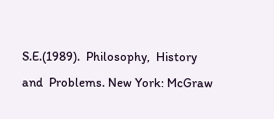S.E.(1989).  Philosophy,  History  and  Problems. New York: McGraw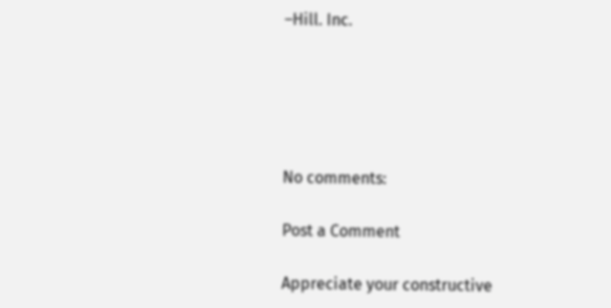–Hill. Inc.





No comments:

Post a Comment

Appreciate your constructive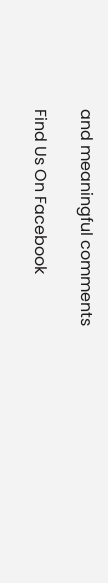and meaningful comments

Find Us On Facebook